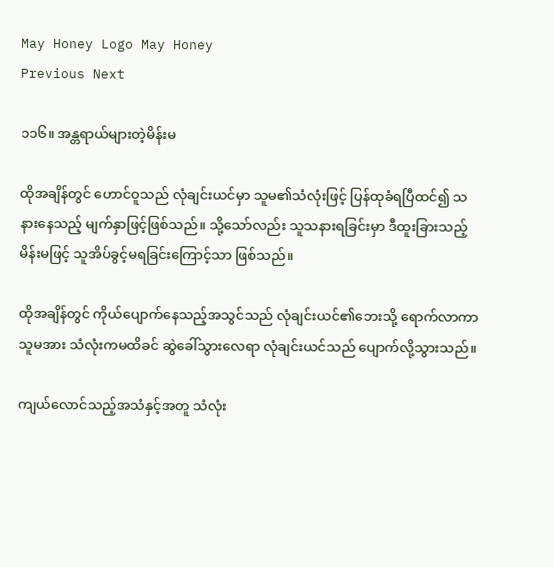May Honey Logo May Honey
Previous Next

၁၁၆။ အန္တရာယ်များတဲ့မိန်းမ

ထိုအချိန်တွင် ဟောင်ဝူသည် လုံချင်းယင်မှာ သူမ၏သံလုံးဖြင့် ပြန်ထုခံရပြီထင်၍ သနားနေသည့် မျက်နှာဖြင့်ဖြစ်သည်။ သို့သော်လည်း သူသနားရခြင်းမှာ ဒီထူးခြားသည့် မိန်းမဖြင့် သူအိပ်ခွင့်မရခြင်းကြောင့်သာ ဖြစ်သည်။

ထိုအချိန်တွင် ကိုယ်ပျောက်နေသည့်အသွင်သည် လုံချင်းယင်၏ဘေးသို့ ရောက်လာကာ သူမအား သံလုံးကမထိခင် ဆွဲခေါ်သွားလေရာ လုံချင်းယင်သည် ပျောက်လို့သွားသည်။

ကျယ်လောင်သည့်အသံနှင့်အတူ သံလုံး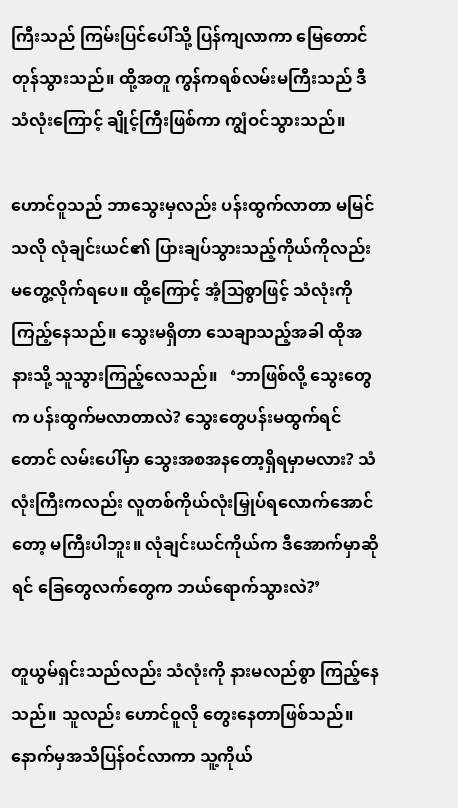ကြီးသည် ကြမ်းပြင်ပေါ်သို့ ပြန်ကျလာကာ မြေတောင်တုန်သွားသည်။ ထို့အတူ ကွန်ကရစ်လမ်းမကြီးသည် ဒီသံလုံးကြောင့် ချိုင့်ကြီးဖြစ်ကာ ကျွံဝင်သွားသည်။

ဟောင်ဝူသည် ဘာသွေးမှလည်း ပန်းထွက်လာတာ မမြင်သလို လုံချင်းယင်၏ ပြားချပ်သွားသည့်ကိုယ်ကိုလည်း မတွေ့လိုက်ရပေ။ ထို့ကြောင့် အံ့သြစွာဖြင့် သံလုံးကို ကြည့်နေသည်။ သွေးမရှိတာ သေချာသည့်အခါ ထိုအနားသို့ သူသွားကြည့်လေသည်။   ‘ဘာဖြစ်လို့ သွေးတွေက ပန်းထွက်မလာတာလဲ? သွေးတွေပန်းမထွက်ရင်တောင် လမ်းပေါ်မှာ သွေးအစအနတော့ရှိရမှာမလား? သံလုံးကြီးကလည်း လူတစ်ကိုယ်လုံးမြှုပ်ရလောက်အောင်တော့ မကြီးပါဘူး။ လုံချင်းယင်ကိုယ်က ဒီအောက်မှာဆိုရင် ခြေတွေလက်တွေက ဘယ်ရောက်သွားလဲ?’

တူယွမ်ရှင်းသည်လည်း သံလုံးကို နားမလည်စွာ ကြည့်နေသည်။ သူလည်း ဟောင်ဝူလို တွေးနေတာဖြစ်သည်။ နောက်မှအသိပြန်ဝင်လာကာ သူ့ကိုယ်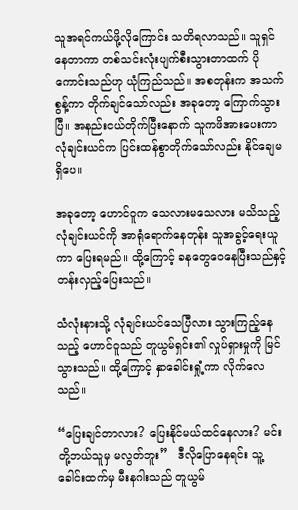သူအရင်ကယ်ဖို့လိုကြောင်း သတိရလာသည်။ သူရှင်နေတာကာ တစ်သင်းလုံးပျက်စီးသွားတာထက် ပိုကောင်းသည်ဟု ယုံကြည်သည်။ အစတုန်းက အသက်စွန့်ကာ တိုက်ချင်သော်လည်း အခုတော့ ကြောက်သွားပြီ။ အနည်းငယ်တိုက်ပြီးနောက် သူကဖိအားပေးကာ လုံချင်းယင်က ပြင်းထန်စွာတိုက်သော်လည်း နိုင်ချေမရှိပေ။

အခုတော့ ဟောင်ဝူက သေလားမသေလား မသိသည့် လုံချင်းယင်ကို အာရုံရောက်နေတုန်း သူအခွင့်ရေးယူကာ ပြေးရမည်။ ထို့ကြောင့် ခနတွေဝေနေပြီးသည်နှင့် တန်းလှည့်ပြေးသည်။

သံလုံးနားသို့ လုံချင်းယင်သေပြီလား သွားကြည့်နေသည့် ဟောင်ဝူသည် တူယွမ်ရှင်း၏ လှုပ်ရှားမှုကို မြင်သွားသည်။ ထို့ကြောင့် နှာခေါင်းရှုံ့ကာ လိုက်လေသည်။

“ပြေးချင်တာလား? ပြေးနိုင်မယ်ထင်နေလား? မင်းတို့ဘယ်သူမှ မလွတ်ဘူး”   ဒီလိုပြောနေရင်း သူ့ခေါင်းထက်မှ မီးနဂါးသည် တူယွမ်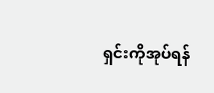ရှင်းကိုအုပ်ရန်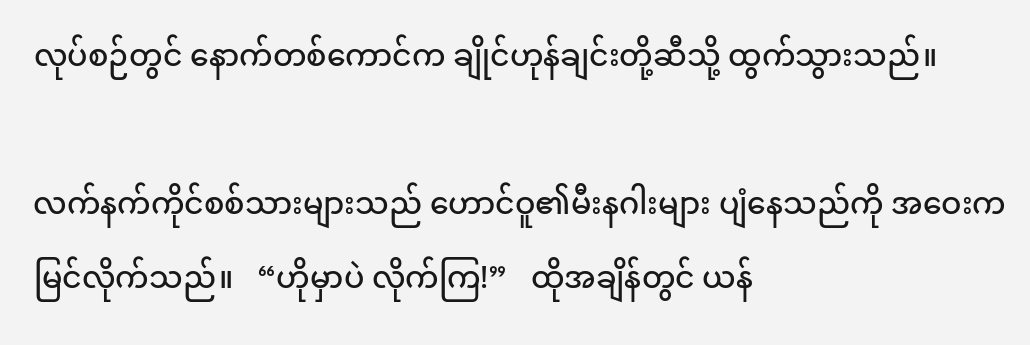လုပ်စဉ်တွင် နောက်တစ်ကောင်က ချိုင်ဟုန်ချင်းတို့ဆီသို့ ထွက်သွားသည်။

လက်နက်ကိုင်စစ်သားများသည် ဟောင်ဝူ၏မီးနဂါးများ ပျံနေသည်ကို အဝေးက မြင်လိုက်သည်။   “ဟိုမှာပဲ လိုက်ကြ!”   ထိုအချိန်တွင် ယန်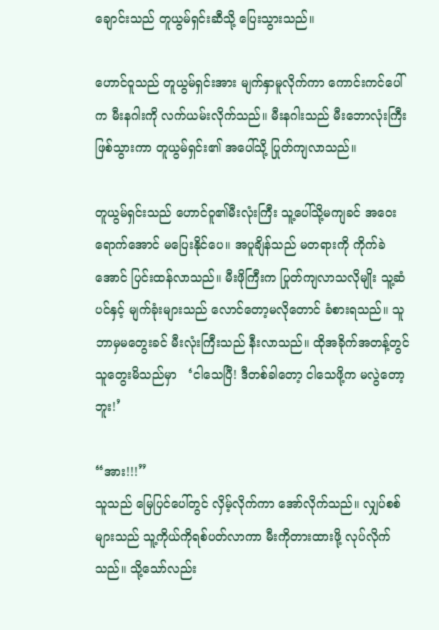ချောင်းသည် တူယွမ်ရှင်းဆီသို့ ပြေးသွားသည်။

ဟောင်ဝူသည် တူယွမ်ရှင်းအား မျက်နှာမူလိုက်ကာ ကောင်းကင်ပေါ်က မီးနဂါးကို လက်ယမ်းလိုက်သည်။ မီးနဂါးသည် မီးဘောလုံးကြီးဖြစ်သွားကာ တူယွမ်ရှင်း၏ အပေါ်သို့ ပြုတ်ကျလာသည်။

တူယွမ်ရှင်းသည် ဟောင်ဝူ၏မီးလုံးကြီး သူ့ပေါ်သို့မကျခင် အဝေးရောက်အောင် မပြေးနိုင်ပေ။ အပူချိန်သည် မတရားကို ကိုက်ခဲအောင် ပြင်းထန်လာသည်။ မီးဖိုကြီးက ပြုတ်ကျလာသလိုမျိုး သူ့ဆံပင်နှင့် မျက်ခုံးများသည် လောင်တော့မလိုတောင် ခံစားရသည်။ သူဘာမှမတွေးခင် မီးလုံးကြီးသည် နီးလာသည်။ ထိုအခိုက်အတန့်တွင် သူတွေးမိသည်မှာ   ‘ငါသေပြီ! ဒီတစ်ခါတော့ ငါသေဖို့က မလွဲတော့ဘူး!’

“အား!!!”
သူသည် မြေပြင်ပေါ်တွင် လှိမ့်လိုက်ကာ အော်လိုက်သည်။ လျှပ်စစ်များသည် သူ့ကိုယ်ကိုရစ်ပတ်လာကာ မီးကိုတားထားဖို့ လုပ်လိုက်သည်။ သို့သော်လည်း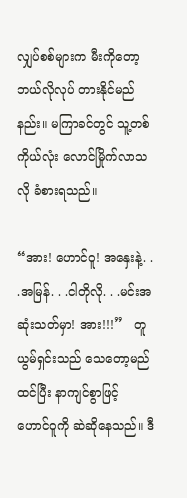လျှပ်စစ်များက မီးကိုတော့ ဘယ်လိုလုပ် တားနိုင်မည်နည်း။ မကြာခင်တွင် သူ့တစ်ကိုယ်လုံး လောင်မြိုက်လာသလို ခံစားရသည်။

“အား! ဟောင်ဝူ! အနှေးနဲ့. . .အမြန်. . .ငါတိုလို. . .မင်းအဆုံးသတ်မှာ! အား!!!”   တူယွမ်ရှင်းသည် သေတော့မည်ထင်ပြီး နာကျင်စွာဖြင့် ဟောင်ဝူကို ဆဲဆိုနေသည်။ ဒီ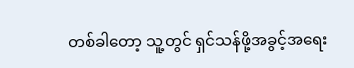တစ်ခါတော့ သူ့တွင် ရှင်သန်ဖို့အခွင့်အရေး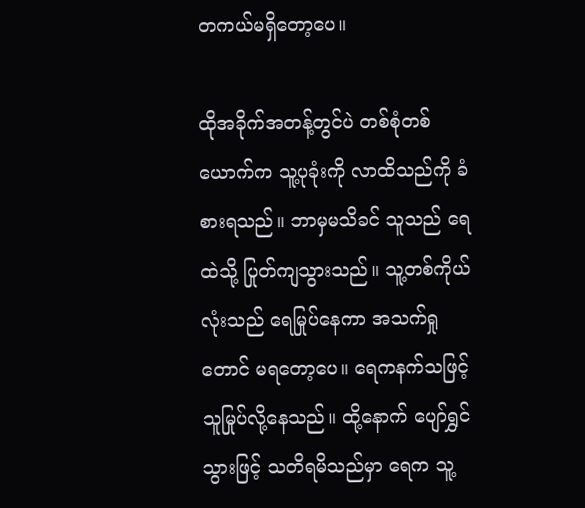တကယ်မရှိတော့ပေ။

ထိုအခိုက်အတန့်တွင်ပဲ တစ်စုံတစ်ယောက်က သူ့ပုခုံးကို လာထိသည်ကို ခံစားရသည်။ ဘာမှမသိခင် သူသည် ရေထဲသို့ ပြုတ်ကျသွားသည်။ သူ့တစ်ကိုယ်လုံးသည် ရေမြုပ်နေကာ အသက်ရှုတောင် မရတော့ပေ။ ရေကနက်သဖြင့် သူမြုပ်လို့နေသည်။ ထို့နောက် ပျော်ရွှင်သွားဖြင့် သတိရမိသည်မှာ ရေက သူ့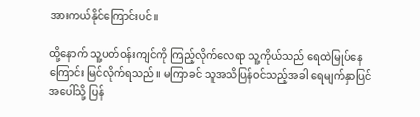အားကယ်နိုင်ကြောင်းပင်။

ထို့နောက် သူ့ပတ်ဝန်းကျင်ကို ကြည့်လိုက်လေရာ သူ့ကိုယ်သည် ရေထဲမြုပ်နေကြောင်း မြင်လိုက်ရသည်။ မကြာခင် သူအသိပြန်ဝင်သည့်အခါ ရေမျက်နှာပြင်အပေါ်သို့ ပြန်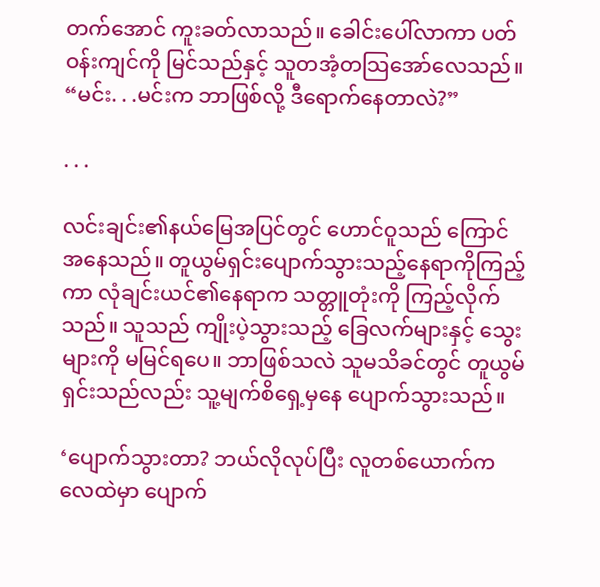တက်အောင် ကူးခတ်လာသည်။ ခေါင်းပေါ်လာကာ ပတ်ဝန်းကျင်ကို မြင်သည်နှင့် သူတအံ့တသြအော်လေသည်။
“မင်း. . .မင်းက ဘာဖြစ်လို့ ဒီရောက်နေတာလဲ?”

. . .

လင်းချင်း၏နယ်မြေအပြင်တွင် ဟောင်ဝူသည် ကြောင်အနေသည်။ တူယွမ်ရှင်းပျောက်သွားသည့်နေရာကိုကြည့်ကာ လုံချင်းယင်၏နေရာက သတ္တူတုံးကို ကြည့်လိုက်သည်။ သူသည် ကျိုးပဲ့သွားသည့် ခြေလက်များနှင့် သွေးများကို မမြင်ရပေ။ ဘာဖြစ်သလဲ သူမသိခင်တွင် တူယွမ်ရှင်းသည်လည်း သူ့မျက်စိရှေ့မှနေ ပျောက်သွားသည်။

‘ပျောက်သွားတာ? ဘယ်လိုလုပ်ပြီး လူတစ်ယောက်က လေထဲမှာ ပျောက်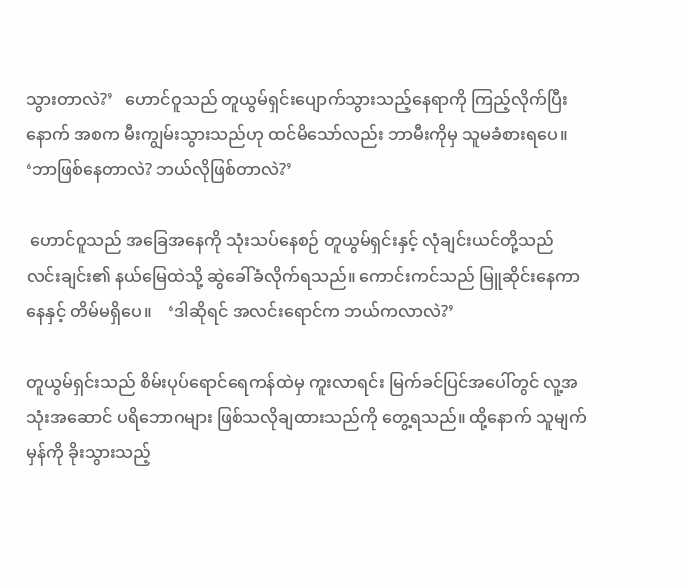သွားတာလဲ?’   ဟောင်ဝူသည် တူယွမ်ရှင်းပျောက်သွားသည့်နေရာကို ကြည့်လိုက်ပြီးနောက် အစက မီးကျွမ်းသွားသည်ဟု ထင်မိသော်လည်း ဘာမီးကိုမှ သူမခံစားရပေ။   ‘ဘာဖြစ်နေတာလဲ? ဘယ်လိုဖြစ်တာလဲ?’

 ဟောင်ဝူသည် အခြေအနေကို သုံးသပ်နေစဉ် တူယွမ်ရှင်းနှင့် လုံချင်းယင်တို့သည် လင်းချင်း၏ နယ်မြေထဲသို့ ဆွဲခေါ်ခံလိုက်ရသည်။ ကောင်းကင်သည် မြူဆိုင်းနေကာ နေနှင့် တိမ်မရှိပေ။    ‘ဒါဆိုရင် အလင်းရောင်က ဘယ်ကလာလဲ?’

တူယွမ်ရှင်းသည် စိမ်းပုပ်ရောင်ရေကန်ထဲမှ ကူးလာရင်း မြက်ခင်ပြင်အပေါ်တွင် လူ့အသုံးအဆောင် ပရိဘောဂများ ဖြစ်သလိုချထားသည်ကို တွေ့ရသည်။ ထို့နောက် သူမျက်မှန်ကို ခိုးသွားသည့်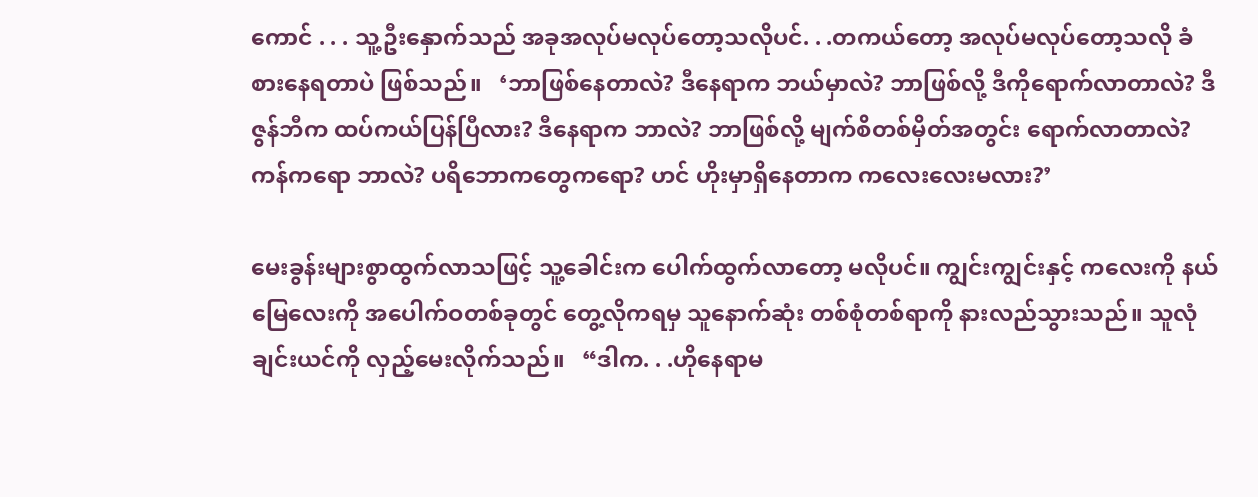ကောင် . . . သူ့ဦးနှောက်သည် အခုအလုပ်မလုပ်တော့သလိုပင်. . .တကယ်တော့ အလုပ်မလုပ်တော့သလို ခံစားနေရတာပဲ ဖြစ်သည်။   ‘ဘာဖြစ်နေတာလဲ? ဒီနေရာက ဘယ်မှာလဲ? ဘာဖြစ်လို့ ဒီကိုရောက်လာတာလဲ? ဒီဇွန်ဘီက ထပ်ကယ်ပြန်ပြီလား? ဒီနေရာက ဘာလဲ? ဘာဖြစ်လို့ မျက်စိတစ်မှိတ်အတွင်း ရောက်လာတာလဲ? ကန်ကရော ဘာလဲ? ပရိဘောကတွေကရော? ဟင် ဟိုးမှာရှိနေတာက ကလေးလေးမလား?’

မေးခွန်းများစွာထွက်လာသဖြင့် သူ့ခေါင်းက ပေါက်ထွက်လာတော့ မလိုပင်။ ကျွင်းကျွင်းနှင့် ကလေးကို နယ်မြေလေးကို အပေါက်ဝတစ်ခုတွင် တွေ့လိုကရမှ သူနောက်ဆုံး တစ်စုံတစ်ရာကို နားလည်သွားသည်။ သူလုံချင်းယင်ကို လှည့်မေးလိုက်သည်။   “ဒါက. . .ဟိုနေရာမ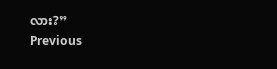လား?”
Previous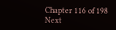Chapter 116 of 198 Next